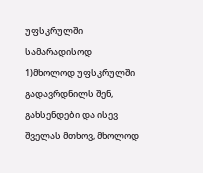უფსკრულში სამარადისოდ
1)მხოლოდ უფსკრულში გადავრდნილს შენ, გახსენდები და ისევ შველას მთხოვ, მხოლოდ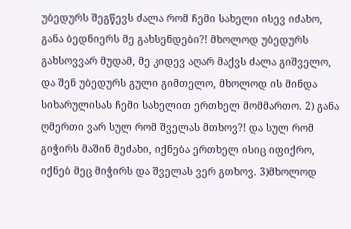უბედურს შეგწევს ძალა რომ ჩემი სახელი ისევ იძახო, განა ბედნიერს მე გახსენდები?! მხოლოდ უბედურს გახსოვვარ მუდამ, მე კიდევ აღარ მაქვს ძალა გიშველო, და შენ უბედურს გული გიმთელო, მხოლოდ ის მინდა სიხარულისას ჩემი სახელით ერთხელ მომმართო. 2) განა ღმერთი ვარ სულ რომ შველას მთხოვ?! და სულ რომ გიჭირს მაშინ მეძახი, იქნება ერთხელ ისიც იფიქრო, იქნებ მეც მიჭირს და შველას ვერ გთხოვ. 3)მხოლოდ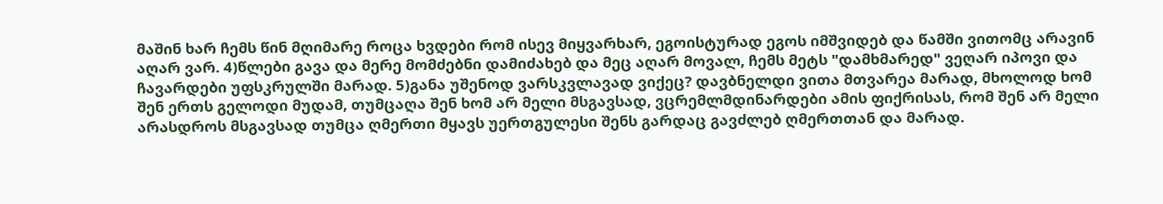მაშინ ხარ ჩემს წინ მღიმარე როცა ხვდები რომ ისევ მიყვარხარ, ეგოისტურად ეგოს იმშვიდებ და წამში ვითომც არავინ აღარ ვარ. 4)წლები გავა და მერე მომძებნი დამიძახებ და მეც აღარ მოვალ, ჩემს მეტს "დამხმარედ" ვეღარ იპოვი და ჩავარდები უფსკრულში მარად. 5)განა უშენოდ ვარსკვლავად ვიქეც? დავბნელდი ვითა მთვარეა მარად, მხოლოდ ხომ შენ ერთს გელოდი მუდამ, თუმცაღა შენ ხომ არ მელი მსგავსად, ვცრემლმდინარდები ამის ფიქრისას, რომ შენ არ მელი არასდროს მსგავსად თუმცა ღმერთი მყავს უერთგულესი შენს გარდაც გავძლებ ღმერთთან და მარად.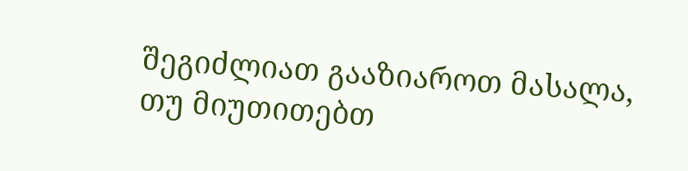შეგიძლიათ გააზიაროთ მასალა, თუ მიუთითებთ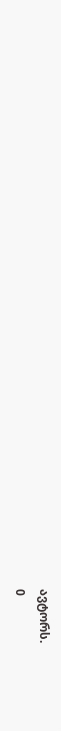ავტორს.
0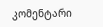კომენტარი